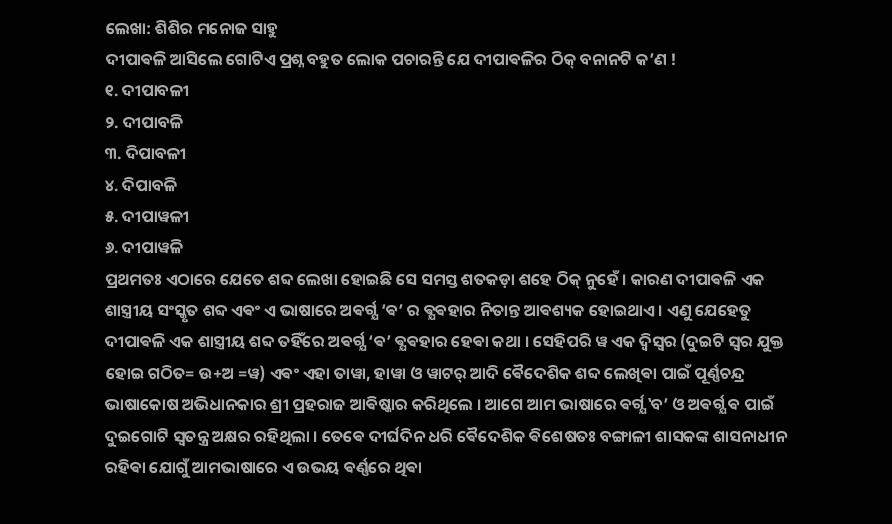ଲେଖା: ଶିଶିର ମନୋଜ ସାହୁ
ଦୀପାଵଳି ଆସିଲେ ଗୋଟିଏ ପ୍ରଶ୍ନ ବହୁତ ଲୋକ ପଚାରନ୍ତି ଯେ ଦୀପାଵଳିର ଠିକ୍ ବନାନଟି କ’ଣ !
୧. ଦୀପାବଳୀ
୨. ଦୀପାବଳି
୩. ଦିପାବଳୀ
୪. ଦିପାବଳି
୫. ଦୀପାୱଳୀ
୬. ଦୀପାୱଳି
ପ୍ରଥମତଃ ଏଠାରେ ଯେତେ ଶବ୍ଦ ଲେଖା ହୋଇଛି ସେ ସମସ୍ତ ଶତକଡ଼ା ଶହେ ଠିକ୍ ନୁହେଁ । କାରଣ ଦୀପାଵଳି ଏକ ଶାସ୍ତ୍ରୀୟ ସଂସ୍କୃତ ଶବ୍ଦ ଏଵଂ ଏ ଭାଷାରେ ଅଵର୍ଗ୍ଯ ‘ଵ’ ର ଵ୍ଯଵହାର ନିତାନ୍ତ ଆଵଶ୍ୟକ ହୋଇଥାଏ । ଏଣୁ ଯେହେତୁ ଦୀପାଵଳି ଏକ ଶାସ୍ତ୍ରୀୟ ଶବ୍ଦ ତହିଁରେ ଅଵର୍ଗ୍ଯ ‘ଵ’ ଵ୍ଯଵହାର ହେଵା କଥା । ସେହିପରି ୱ ଏକ ଦ୍ଵିସ୍ଵର (ଦୁଇଟି ସ୍ଵର ଯୁକ୍ତ ହୋଇ ଗଠିତ= ଉ+ଅ =ୱ) ଏଵଂ ଏହା ତାୱା, ହାୱା ଓ ୱାଟର୍ ଆଦି ଵୈଦେଶିକ ଶବ୍ଦ ଲେଖିଵା ପାଇଁ ପୂର୍ଣ୍ଣଚନ୍ଦ୍ର ଭାଷାକୋଷ ଅଭିଧାନକାର ଶ୍ରୀ ପ୍ରହରାଜ ଆଵିଷ୍କାର କରିଥିଲେ । ଆଗେ ଆମ ଭାଷାରେ ଵର୍ଗ୍ଯ ‛ବ’ ଓ ଅଵର୍ଗ୍ଯ ଵ ପାଇଁ ଦୁଇଗୋଟି ସ୍ଵତନ୍ତ୍ର ଅକ୍ଷର ରହିଥିଲା । ତେଵେ ଦୀର୍ଘଦିନ ଧରି ଵୈଦେଶିକ ଵିଶେଷତଃ ବଙ୍ଗାଳୀ ଶାସକଙ୍କ ଶାସନାଧୀନ ରହିଵା ଯୋଗୁଁ ଆମଭାଷାରେ ଏ ଉଭୟ ଵର୍ଣ୍ଣରେ ଥିଵା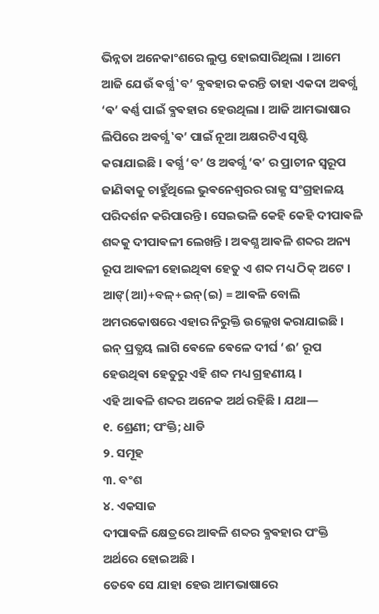ଭିନ୍ନତା ଅନେକାଂଶରେ ଲୁପ୍ତ ହୋଇସାରିଥିଲା । ଆମେ ଆଜି ଯେଉଁ ଵର୍ଗ୍ଯ ‛ବ’ ଵ୍ଯଵହାର କରନ୍ତି ତାହା ଏକଦା ଅଵର୍ଗ୍ଯ ‘ଵ’ ଵର୍ଣ୍ଣ ପାଇଁ ଵ୍ଯଵହାର ହେଉଥିଲା । ଆଜି ଆମଭାଷାର ଲିପିରେ ଅଵର୍ଗ୍ଯ ‛ଵ’ ପାଇଁ ନୂଆ ଅକ୍ଷରଟିଏ ସୃଷ୍ଟି କରାଯାଇଛି । ଵର୍ଗ୍ଯ ‘ବ’ ଓ ଅଵର୍ଗ୍ଯ ‘ଵ’ ର ପ୍ରାଚୀନ ସ୍ଵରୂପ ଜାଣିଵାକୁ ଚାହୁଁଥିଲେ ଭୁଵନେଶ୍ଵରର ରାଜ୍ଯ ସଂଗ୍ରହାଳୟ ପରିଦର୍ଶନ କରିପାରନ୍ତି । ସେଇଭଳି କେହି କେହି ଦୀପାଵଳି ଶବ୍ଦକୁ ଦୀପାଵଳୀ ଲେଖନ୍ତି । ଅଵଶ୍ଯ ଆଵଳି ଶବ୍ଦର ଅନ୍ୟ ରୂପ ଆଵଳୀ ହୋଇଥିଵା ହେତୁ ଏ ଶବ୍ଦ ମଧ୍ୟ ଠିକ୍ ଅଟେ । ଆଙ୍(ଆ)+ବଳ୍+ଇନ୍(ଇ) = ଆଵଳି ବୋଲି ଅମରକୋଷରେ ଏହାର ନିରୁକ୍ତି ଉଲ୍ଲେଖ କରାଯାଇଛି । ଇନ୍ ପ୍ରତ୍ଯୟ ଲାଗି ଵେଳେ ଵେଳେ ଦୀର୍ଘ ‘ଈ’ ରୂପ ହେଉଥିଵା ହେତୁରୁ ଏହି ଶବ୍ଦ ମଧ୍ୟ ଗ୍ରହଣୀୟ ।
ଏହି ଆଵଳି ଶବ୍ଦର ଅନେକ ଅର୍ଥ ରହିଛି । ଯଥା―
୧. ଶ୍ରେଣୀ; ପଂକ୍ତି; ଧାଡି
୨. ସମୂହ
୩. ବଂଶ
୪. ଏକସାଜ
ଦୀପାଵଳି କ୍ଷେତ୍ରରେ ଆଵଳି ଶବ୍ଦର ଵ୍ଯଵହାର ପଂକ୍ତି ଅର୍ଥରେ ହୋଇଅଛି ।
ତେଵେ ସେ ଯାହା ହେଉ ଆମଭାଷାରେ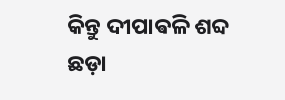କିନ୍ତୁ ଦୀପାଵଳି ଶବ୍ଦ ଛଡ଼ା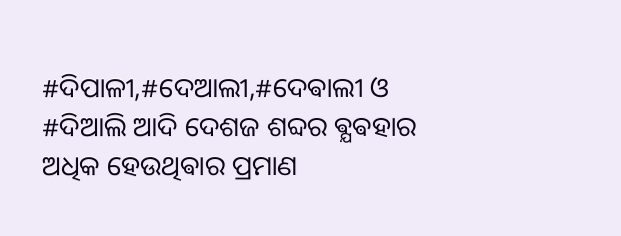#ଦିପାଳୀ,#ଦେଆଲୀ,#ଦେଵାଲୀ ଓ #ଦିଆଲି ଆଦି ଦେଶଜ ଶବ୍ଦର ଵ୍ଯଵହାର ଅଧିକ ହେଉଥିଵାର ପ୍ରମାଣ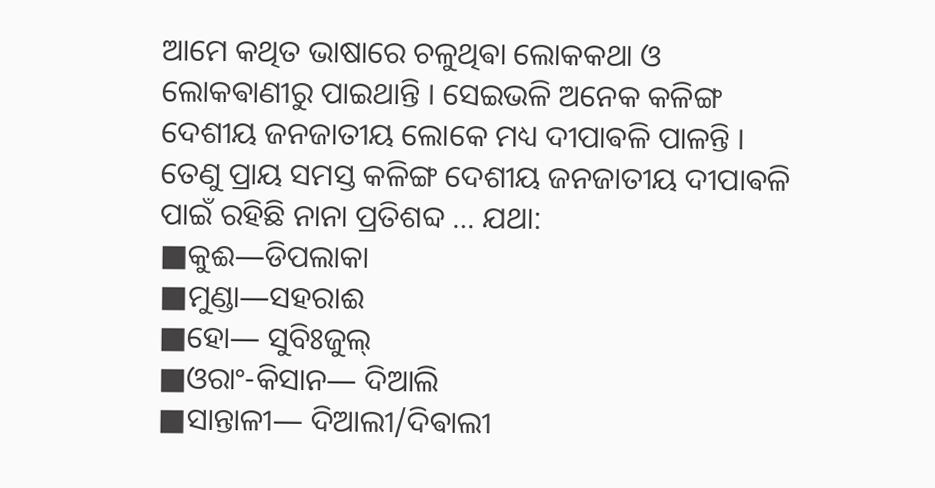ଆମେ କଥିତ ଭାଷାରେ ଚଳୁଥିଵା ଲୋକକଥା ଓ ଲୋକଵାଣୀରୁ ପାଇଥାନ୍ତି । ସେଇଭଳି ଅନେକ କଳିଙ୍ଗ ଦେଶୀୟ ଜନଜାତୀୟ ଲୋକେ ମଧ୍ୟ ଦୀପାଵଳି ପାଳନ୍ତି । ତେଣୁ ପ୍ରାୟ ସମସ୍ତ କଳିଙ୍ଗ ଦେଶୀୟ ଜନଜାତୀୟ ଦୀପାଵଳି ପାଇଁ ରହିଛି ନାନା ପ୍ରତିଶବ୍ଦ … ଯଥା:
■କୁଈ―ଡିପଲାକା
■ମୁଣ୍ଡା―ସହରାଈ
■ହୋ― ସୁବିଃଜୁଲ୍
■ଓରାଂ-କିସାନ― ଦିଆଲି
■ସାନ୍ତାଳୀ― ଦିଆଲୀ/ଦିଵାଲୀ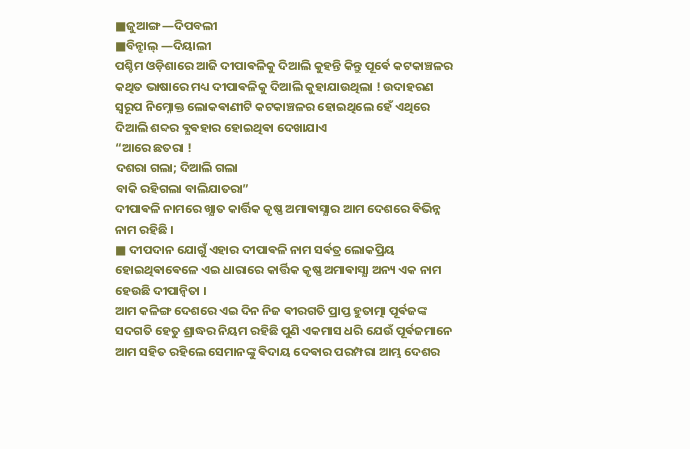■ଜୁଆଙ୍ଗ―ଦିପବଲୀ
■ବିନ୍ଝାଲ୍ ―ଦିୟାଲୀ
ପଶ୍ଚିମ ଓଡ଼ିଶାରେ ଆଜି ଦୀପାଵଳିକୁ ଦିଆଲି କୁହନ୍ତି କିନ୍ତୁ ପୂର୍ଵେ କଟକାଞ୍ଚଳର କଥିତ ଭାଷାରେ ମଧ୍ୟ ଦୀପାଵଳିକୁ ଦିଆଲି କୁହାଯାଉଥିଲା ! ଉଦାହରଣ ସ୍ୱରୂପ ନିମ୍ନୋକ୍ତ ଲୋକଵାଣୀଟି କଟକାଞ୍ଚଳର ହୋଇଥିଲେ ହେଁ ଏଥିରେ ଦିଆଲି ଶବ୍ଦର ଵ୍ଯଵହାର ହୋଇଥିଵା ଦେଖାଯାଏ
“ଆରେ ଛତରା !
ଦଶରା ଗଲା; ଦିଆଲି ଗଲା
ବାକି ରହିଗଲା ବାଲିଯାତରା”
ଦୀପାଵଳି ନାମରେ ଖ୍ଯାତ କାର୍ତ୍ତିକ କୃଷ୍ଣ ଅମାଵାସ୍ଯାର ଆମ ଦେଶରେ ଵିଭିନ୍ନ ନାମ ରହିଛି ।
■ ଦୀପଦାନ ଯୋଗୁଁ ଏହାର ଦୀପାଵଳି ନାମ ସର୍ଵତ୍ର ଲୋକପ୍ରିୟ ହୋଇଥିଵାଵେଳେ ଏଇ ଧାରାରେ କାର୍ତ୍ତିକ କୃଷ୍ଣ ଅମାଵାସ୍ଯା ଅନ୍ୟ ଏକ ନାମ ହେଉଛି ଦୀପାନ୍ଵିତା ।
ଆମ କଳିଙ୍ଗ ଦେଶରେ ଏଇ ଦିନ ନିଜ ଵୀରଗତି ପ୍ରାପ୍ତ ହୁତାତ୍ମା ପୂର୍ଵଜଙ୍କ ସଦଗତି ହେତୁ ଶ୍ରାଦ୍ଧର ନିୟମ ରହିଛି ପୁଣି ଏକମାସ ଧରି ଯେଉଁ ପୂର୍ଵଜମାନେ ଆମ ସହିତ ରହିଲେ ସେମାନଙ୍କୁ ଵିଦାୟ ଦେଵାର ପରମ୍ପରା ଆମ୍ଭ ଦେଶର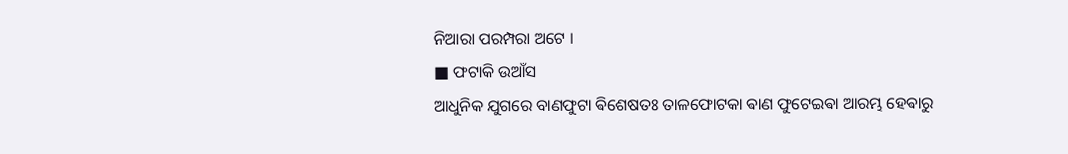ନିଆରା ପରମ୍ପରା ଅଟେ ।
■ ଫଟାକି ଉଆଁସ
ଆଧୁନିକ ଯୁଗରେ ବାଣଫୁଟା ଵିଶେଷତଃ ତାଳଫୋଟକା ଵାଣ ଫୁଟେଇଵା ଆରମ୍ଭ ହେଵାରୁ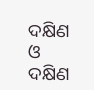ଦକ୍ଷିଣ ଓ ଦକ୍ଷିଣ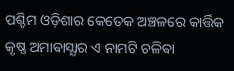ପଶ୍ଚିମ ଓଡ଼ିଶାର କେତେକ ଅଞ୍ଚଳରେ କାର୍ତ୍ତିକ କୃଷ୍ଣ ଅମାଵାସ୍ଯାର ଏ ନାମଟି ଚଳିଵା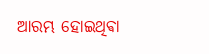ଆରମ୍ଭ ହୋଇଥିଵା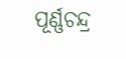ପୂର୍ଣ୍ଣଚନ୍ଦ୍ର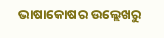ଭାଷାକୋଷର ଉଲ୍ଲେଖରୁ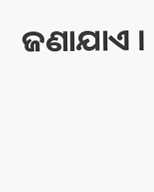ଜଣାଯାଏ ।